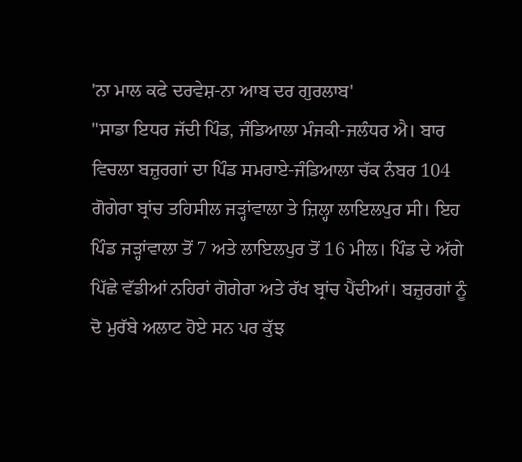'ਨਾ ਮਾਲ ਕਫੇ ਦਰਵੇਸ਼-ਨਾ ਆਬ ਦਰ ਗੁਰਲਾਬ'
"ਸਾਡਾ ਇਧਰ ਜੱਦੀ ਪਿੰਡ, ਜੰਡਿਆਲਾ ਮੰਜਕੀ-ਜਲੰਧਰ ਐ। ਬਾਰ ਵਿਚਲਾ ਬਜ਼ੁਰਗਾਂ ਦਾ ਪਿੰਡ ਸਮਰਾਏ-ਜੰਡਿਆਲਾ ਚੱਕ ਨੰਬਰ 104 ਗੋਗੇਰਾ ਬ੍ਰਾਂਚ ਤਹਿਸੀਲ ਜੜ੍ਹਾਂਵਾਲਾ ਤੇ ਜ਼ਿਲ੍ਹਾ ਲਾਇਲਪੁਰ ਸੀ। ਇਹ ਪਿੰਡ ਜੜ੍ਹਾਂਵਾਲਾ ਤੋਂ 7 ਅਤੇ ਲਾਇਲਪੁਰ ਤੋਂ 16 ਮੀਲ। ਪਿੰਡ ਦੇ ਅੱਗੇ ਪਿੱਛੇ ਵੱਡੀਆਂ ਨਹਿਰਾਂ ਗੋਗੇਰਾ ਅਤੇ ਰੱਖ ਬ੍ਰਾਂਚ ਪੈਂਦੀਆਂ। ਬਜ਼ੁਰਗਾਂ ਨੂੰ ਦੋ ਮੁਰੱਬੇ ਅਲਾਟ ਹੋਏ ਸਨ ਪਰ ਕੁੱਝ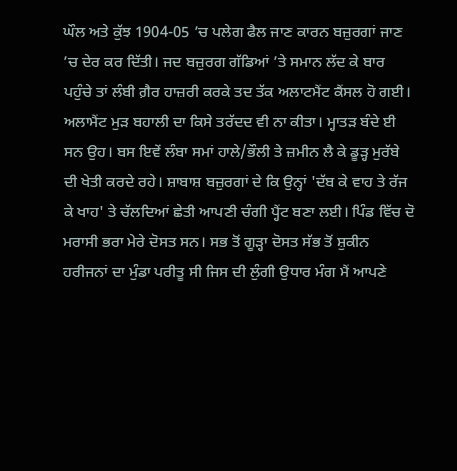ਘੌਲ ਅਤੇ ਕੁੱਝ 1904-05 ’ਚ ਪਲੇਗ ਫੈਲ ਜਾਣ ਕਾਰਨ ਬਜ਼ੁਰਗਾਂ ਜਾਣ ’ਚ ਦੇਰ ਕਰ ਦਿੱਤੀ। ਜਦ ਬਜ਼ੁਰਗ ਗੱਡਿਆਂ ’ਤੇ ਸਮਾਨ ਲੱਦ ਕੇ ਬਾਰ ਪਹੁੰਚੇ ਤਾਂ ਲੰਬੀ ਗ਼ੈਰ ਹਾਜ਼ਰੀ ਕਰਕੇ ਤਦ ਤੱਕ ਅਲਾਟਮੈਂਟ ਕੈਂਸਲ ਹੋ ਗਈ। ਅਲਾਮੈਂਟ ਮੁੜ ਬਹਾਲੀ ਦਾ ਕਿਸੇ ਤਰੱਦਦ ਵੀ ਨਾ ਕੀਤਾ। ਮ੍ਹਾਤੜ ਬੰਦੇ ਈ ਸਨ ਉਹ। ਬਸ ਇਵੇਂ ਲੰਬਾ ਸਮਾਂ ਹਾਲੇ/ਭੌਲੀ ਤੇ ਜ਼ਮੀਨ ਲੈ ਕੇ ਡੂੜ੍ਹ ਮੁਰੱਬੇ ਦੀ ਖੇਤੀ ਕਰਦੇ ਰਹੇ। ਸ਼ਾਬਾਸ਼ ਬਜ਼ੁਰਗਾਂ ਦੇ ਕਿ ਉਨ੍ਹਾਂ 'ਦੱਬ ਕੇ ਵਾਹ ਤੇ ਰੱਜ ਕੇ ਖਾਹ' ਤੇ ਚੱਲਦਿਆਂ ਛੇਤੀ ਆਪਣੀ ਚੰਗੀ ਪ੍ਹੈਂਟ ਬਣਾ ਲਈ। ਪਿੰਡ ਵਿੱਚ ਦੋ ਮਰਾਸੀ ਭਰਾ ਮੇਰੇ ਦੋਸਤ ਸਨ। ਸਭ ਤੋਂ ਗੂੜ੍ਹਾ ਦੋਸਤ ਸੱਭ ਤੋਂ ਸ਼ੁਕੀਨ ਹਰੀਜਨਾਂ ਦਾ ਮੁੰਡਾ ਪਰੀਤੂ ਸੀ ਜਿਸ ਦੀ ਲੁੰਗੀ ਉਧਾਰ ਮੰਗ ਮੈਂ ਆਪਣੇ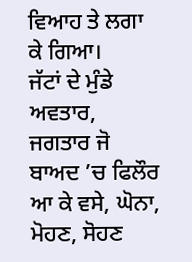ਵਿਆਹ ਤੇ ਲਗਾ ਕੇ ਗਿਆ।
ਜੱਟਾਂ ਦੇ ਮੁੰਡੇ ਅਵਤਾਰ, ਜਗਤਾਰ ਜੋ ਬਾਅਦ ’ਚ ਫਿਲੌਰ ਆ ਕੇ ਵਸੇ, ਘੋਨਾ, ਮੋਹਣ, ਸੋਹਣ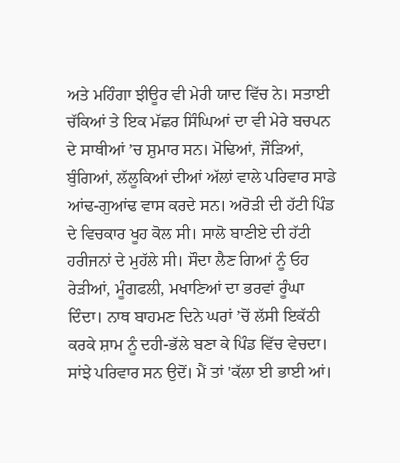ਅਤੇ ਮਹਿੰਗਾ ਝੀਊਰ ਵੀ ਮੇਰੀ ਯਾਦ ਵਿੱਚ ਨੇ। ਸਤਾਈ ਚੱਕਿਆਂ ਤੇ ਇਕ ਮੱਛਰ ਸਿੰਘਿਆਂ ਦਾ ਵੀ ਮੇਰੇ ਬਚਪਨ ਦੇ ਸਾਥੀਆਂ ’ਚ ਸ਼ੁਮਾਰ ਸਨ। ਮੋਢਿਆਂ, ਜੌੜਿਆਂ, ਬੁੰਗਿਆਂ, ਲੱਲੂਕਿਆਂ ਦੀਆਂ ਅੱਲਾਂ ਵਾਲੇ ਪਰਿਵਾਰ ਸਾਡੇ ਆਂਢ-ਗੁਆਂਢ ਵਾਸ ਕਰਦੇ ਸਨ। ਅਰੋੜੀ ਦੀ ਹੱਟੀ ਪਿੰਡ ਦੇ ਵਿਚਕਾਰ ਖੂਹ ਕੋਲ ਸੀ। ਸਾਲੋ ਬਾਣੀਏ ਦੀ ਹੱਟੀ ਹਰੀਜਨਾਂ ਦੇ ਮੁਹੱਲੇ ਸੀ। ਸੌਦਾ ਲੈਣ ਗਿਆਂ ਨੂੰ ਓਹ ਰੇੜੀਆਂ, ਮੂੰਗਫਲੀ, ਮਖਾਣਿਆਂ ਦਾ ਭਰਵਾਂ ਰੂੰਘਾ ਦਿੰਦਾ। ਨਾਥ ਬਾਹਮਣ ਦਿਨੇ ਘਰਾਂ ’ਚੋਂ ਲੱਸੀ ਇਕੱਠੀ ਕਰਕੇ ਸ਼ਾਮ ਨੂੰ ਦਹੀ-ਭੱਲੇ ਬਣਾ ਕੇ ਪਿੰਡ ਵਿੱਚ ਵੇਚਦਾ। ਸਾਂਝੇ ਪਰਿਵਾਰ ਸਨ ਉਦੋਂ। ਮੈਂ ਤਾਂ 'ਕੱਲਾ ਈ ਭਾਈ ਆਂ।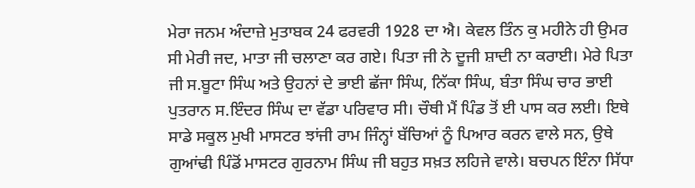ਮੇਰਾ ਜਨਮ ਅੰਦਾਜ਼ੇ ਮੁਤਾਬਕ 24 ਫਰਵਰੀ 1928 ਦਾ ਐ। ਕੇਵਲ ਤਿੰਨ ਕੁ ਮਹੀਨੇ ਹੀ ਉਮਰ ਸੀ ਮੇਰੀ ਜਦ, ਮਾਤਾ ਜੀ ਚਲਾਣਾ ਕਰ ਗਏ। ਪਿਤਾ ਜੀ ਨੇ ਦੂਜੀ ਸ਼ਾਦੀ ਨਾ ਕਰਾਈ। ਮੇਰੇ ਪਿਤਾ ਜੀ ਸ.ਬੂਟਾ ਸਿੰਘ ਅਤੇ ਉਹਨਾਂ ਦੇ ਭਾਈ ਛੱਜਾ ਸਿੰਘ, ਨਿੱਕਾ ਸਿੰਘ, ਬੰਤਾ ਸਿੰਘ ਚਾਰ ਭਾਈ ਪੁਤਰਾਨ ਸ.ਇੰਦਰ ਸਿੰਘ ਦਾ ਵੱਡਾ ਪਰਿਵਾਰ ਸੀ। ਚੌਥੀ ਮੈਂ ਪਿੰਡ ਤੋਂ ਈ ਪਾਸ ਕਰ ਲਈ। ਇਥੇ ਸਾਡੇ ਸਕੂਲ ਮੁਖੀ ਮਾਸਟਰ ਝਾਂਜੀ ਰਾਮ ਜਿੰਨ੍ਹਾਂ ਬੱਚਿਆਂ ਨੂੰ ਪਿਆਰ ਕਰਨ ਵਾਲੇ ਸਨ, ਉਥੇ ਗੁਆਂਢੀ ਪਿੰਡੋਂ ਮਾਸਟਰ ਗੁਰਨਾਮ ਸਿੰਘ ਜੀ ਬਹੁਤ ਸਖ਼ਤ ਲਹਿਜੇ ਵਾਲੇ। ਬਚਪਨ ਇੰਨਾ ਸਿੱਧਾ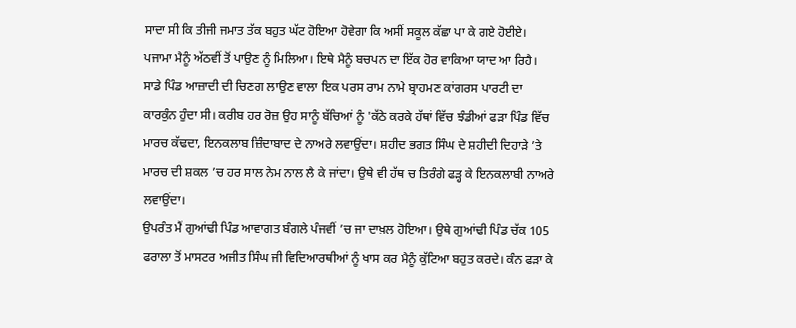ਸਾਦਾ ਸੀ ਕਿ ਤੀਜੀ ਜਮਾਤ ਤੱਕ ਬਹੁਤ ਘੱਟ ਹੋਇਆ ਹੋਵੇਗਾ ਕਿ ਅਸੀਂ ਸਕੂਲ ਕੱਛਾ ਪਾ ਕੇ ਗਏ ਹੋਈਏ। ਪਜਾਮਾ ਮੈਨੂੰ ਅੱਠਵੀਂ ਤੋਂ ਪਾਉਣ ਨੂੰ ਮਿਲਿਆ। ਇਥੇ ਮੈਨੂੰ ਬਚਪਨ ਦਾ ਇੱਕ ਹੋਰ ਵਾਕਿਆ ਯਾਦ ਆ ਰਿਹੈ। ਸਾਡੇ ਪਿੰਡ ਆਜ਼ਾਦੀ ਦੀ ਚਿਣਗ ਲਾਉਣ ਵਾਲਾ ਇਕ ਪਰਸ ਰਾਮ ਨਾਮੇ ਬ੍ਰਾਹਮਣ ਕਾਂਗਰਸ ਪਾਰਟੀ ਦਾ ਕਾਰਕੁੰਨ ਹੁੰਦਾ ਸੀ। ਕਰੀਬ ਹਰ ਰੋਜ਼ ਉਹ ਸਾਨੂੰ ਬੱਚਿਆਂ ਨੂੰ 'ਕੱਠੇ ਕਰਕੇ ਹੱਥਾਂ ਵਿੱਚ ਝੰਡੀਆਂ ਫੜਾ ਪਿੰਡ ਵਿੱਚ ਮਾਰਚ ਕੱਢਦਾ, ਇਨਕਲਾਬ ਜ਼ਿੰਦਾਬਾਦ ਦੇ ਨਾਅਰੇ ਲਵਾਉਂਦਾ। ਸ਼ਹੀਦ ਭਗਤ ਸਿੰਘ ਦੇ ਸ਼ਹੀਦੀ ਦਿਹਾੜੇ ’ਤੇ ਮਾਰਚ ਦੀ ਸ਼ਕਲ ’ਚ ਹਰ ਸਾਲ ਨੇਮ ਨਾਲ ਲੈ ਕੇ ਜਾਂਦਾ। ਉਥੇ ਵੀ ਹੱਥ ਚ ਤਿਰੰਗੇ ਫੜ੍ਹ ਕੇ ਇਨਕਲਾਬੀ ਨਾਅਰੇ ਲਵਾਉਂਦਾ।
ਉਪਰੰਤ ਮੈਂ ਗੁਆਂਢੀ ਪਿੰਡ ਆਵਾਗਤ ਬੰਗਲੇ ਪੰਜਵੀਂ ’ਚ ਜਾ ਦਾਖ਼ਲ ਹੋਇਆ। ਉਥੇ ਗੁਆਂਢੀ ਪਿੰਡ ਚੱਕ 105 ਫਰਾਲਾ ਤੋਂ ਮਾਸਟਰ ਅਜੀਤ ਸਿੰਘ ਜੀ ਵਿਦਿਆਰਥੀਆਂ ਨੂੰ ਖਾਸ ਕਰ ਮੈਨੂੰ ਕੁੱਟਿਆ ਬਹੁਤ ਕਰਦੇ। ਕੰਨ ਫੜਾ ਕੇ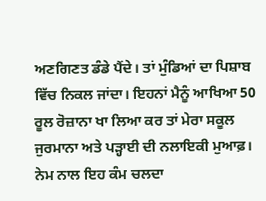ਅਣਗਿਣਤ ਡੰਡੇ ਪੈਂਦੇ। ਤਾਂ ਮੁੰਡਿਆਂ ਦਾ ਪਿਸ਼ਾਬ ਵਿੱਚ ਨਿਕਲ ਜਾਂਦਾ। ਇਹਨਾਂ ਮੈਨੂੰ ਆਖਿਆ 50 ਰੂਲ ਰੋਜ਼ਾਨਾ ਖਾ ਲਿਆ ਕਰ ਤਾਂ ਮੇਰਾ ਸਕੂਲ ਜੁਰਮਾਨਾ ਅਤੇ ਪੜ੍ਹਾਈ ਦੀ ਨਲਾਇਕੀ ਮੁਆਫ਼। ਨੇਮ ਨਾਲ ਇਹ ਕੰਮ ਚਲਦਾ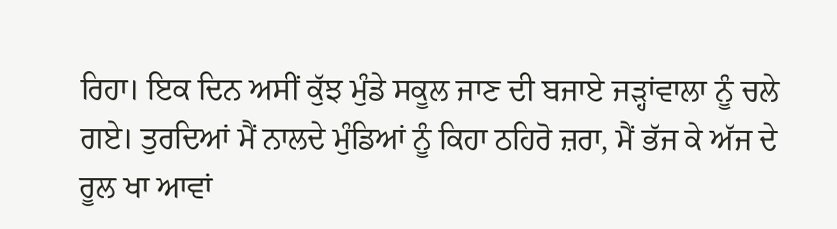ਰਿਹਾ। ਇਕ ਦਿਨ ਅਸੀਂ ਕੁੱਝ ਮੁੰਡੇ ਸਕੂਲ ਜਾਣ ਦੀ ਬਜਾਏ ਜੜ੍ਹਾਂਵਾਲਾ ਨੂੰ ਚਲੇ ਗਏ। ਤੁਰਦਿਆਂ ਮੈਂ ਨਾਲਦੇ ਮੁੰਡਿਆਂ ਨੂੰ ਕਿਹਾ ਠਹਿਰੋ ਜ਼ਰਾ, ਮੈਂ ਭੱਜ ਕੇ ਅੱਜ ਦੇ ਰੂਲ ਖਾ ਆਵਾਂ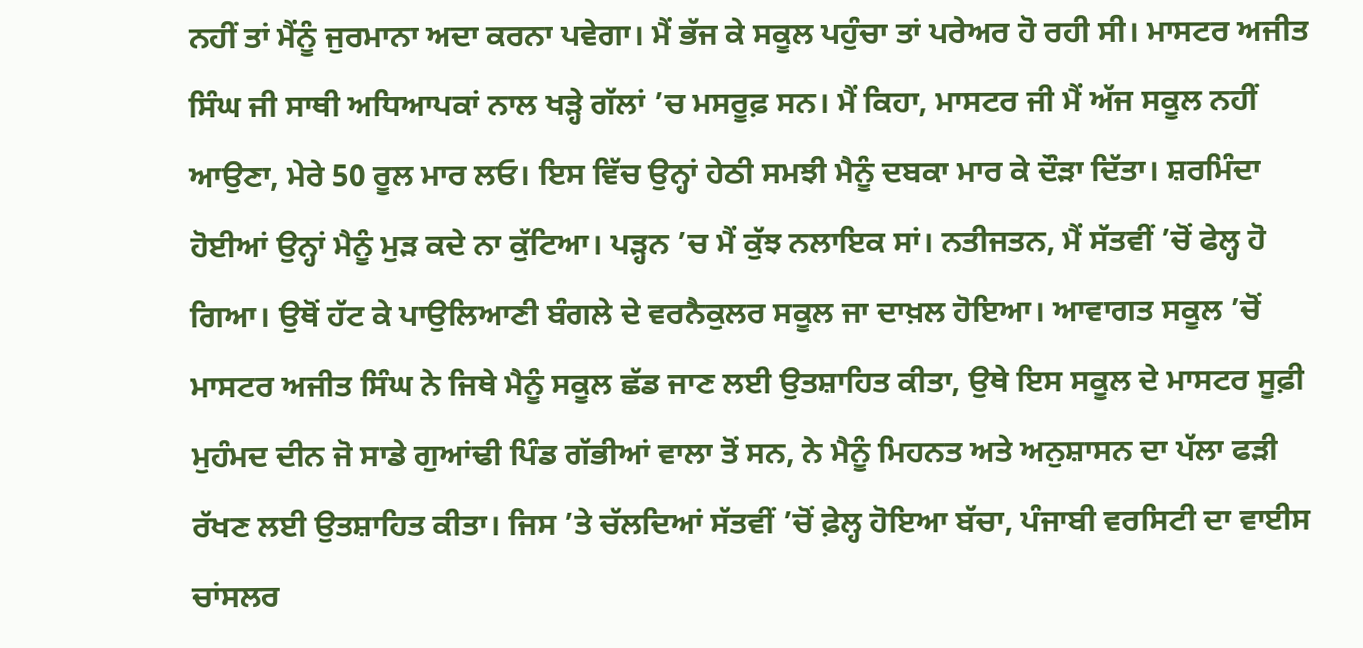ਨਹੀਂ ਤਾਂ ਮੈਂਨੂੰ ਜੁਰਮਾਨਾ ਅਦਾ ਕਰਨਾ ਪਵੇਗਾ। ਮੈਂ ਭੱਜ ਕੇ ਸਕੂਲ ਪਹੁੰਚਾ ਤਾਂ ਪਰੇਅਰ ਹੋ ਰਹੀ ਸੀ। ਮਾਸਟਰ ਅਜੀਤ ਸਿੰਘ ਜੀ ਸਾਥੀ ਅਧਿਆਪਕਾਂ ਨਾਲ ਖੜ੍ਹੇ ਗੱਲਾਂ ’ਚ ਮਸਰੂਫ਼ ਸਨ। ਮੈਂ ਕਿਹਾ, ਮਾਸਟਰ ਜੀ ਮੈਂ ਅੱਜ ਸਕੂਲ ਨਹੀਂ ਆਉਣਾ, ਮੇਰੇ 50 ਰੂਲ ਮਾਰ ਲਓ। ਇਸ ਵਿੱਚ ਉਨ੍ਹਾਂ ਹੇਠੀ ਸਮਝੀ ਮੈਨੂੰ ਦਬਕਾ ਮਾਰ ਕੇ ਦੌੜਾ ਦਿੱਤਾ। ਸ਼ਰਮਿੰਦਾ ਹੋਈਆਂ ਉਨ੍ਹਾਂ ਮੈਨੂੰ ਮੁੜ ਕਦੇ ਨਾ ਕੁੱਟਿਆ। ਪੜ੍ਹਨ ’ਚ ਮੈਂ ਕੁੱਝ ਨਲਾਇਕ ਸਾਂ। ਨਤੀਜਤਨ, ਮੈਂ ਸੱਤਵੀਂ ’ਚੋਂ ਫੇਲ੍ਹ ਹੋ ਗਿਆ। ਉਥੋਂ ਹੱਟ ਕੇ ਪਾਉਲਿਆਣੀ ਬੰਗਲੇ ਦੇ ਵਰਨੈਕੁਲਰ ਸਕੂਲ ਜਾ ਦਾਖ਼ਲ ਹੋਇਆ। ਆਵਾਗਤ ਸਕੂਲ ’ਚੋਂ ਮਾਸਟਰ ਅਜੀਤ ਸਿੰਘ ਨੇ ਜਿਥੇ ਮੈਨੂੰ ਸਕੂਲ ਛੱਡ ਜਾਣ ਲਈ ਉਤਸ਼ਾਹਿਤ ਕੀਤਾ, ਉਥੇ ਇਸ ਸਕੂਲ ਦੇ ਮਾਸਟਰ ਸੂਫ਼ੀ ਮੁਹੰਮਦ ਦੀਨ ਜੋ ਸਾਡੇ ਗੁਆਂਢੀ ਪਿੰਡ ਗੱਭੀਆਂ ਵਾਲਾ ਤੋਂ ਸਨ, ਨੇ ਮੈਨੂੰ ਮਿਹਨਤ ਅਤੇ ਅਨੁਸ਼ਾਸਨ ਦਾ ਪੱਲਾ ਫੜੀ ਰੱਖਣ ਲਈ ਉਤਸ਼ਾਹਿਤ ਕੀਤਾ। ਜਿਸ ’ਤੇ ਚੱਲਦਿਆਂ ਸੱਤਵੀਂ ’ਚੋਂ ਫ਼ੇਲ੍ਹ ਹੋਇਆ ਬੱਚਾ, ਪੰਜਾਬੀ ਵਰਸਿਟੀ ਦਾ ਵਾਈਸ ਚਾਂਸਲਰ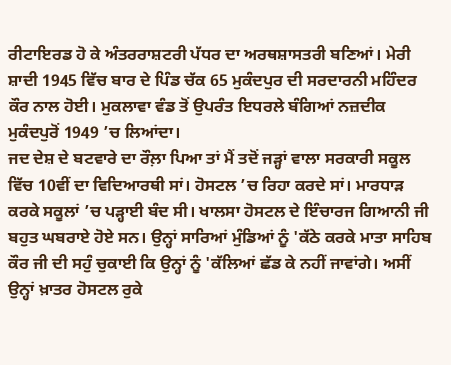ਰੀਟਾਇਰਡ ਹੋ ਕੇ ਅੰਤਰਰਾਸ਼ਟਰੀ ਪੱਧਰ ਦਾ ਅਰਥਸ਼ਾਸਤਰੀ ਬਣਿਆਂ। ਮੇਰੀ ਸ਼ਾਦੀ 1945 ਵਿੱਚ ਬਾਰ ਦੇ ਪਿੰਡ ਚੱਕ 65 ਮੁਕੰਦਪੁਰ ਦੀ ਸਰਦਾਰਨੀ ਮਹਿੰਦਰ ਕੌਰ ਨਾਲ ਹੋਈ। ਮੁਕਲਾਵਾ ਵੰਡ ਤੋਂ ਉਪਰੰਤ ਇਧਰਲੇ ਬੰਗਿਆਂ ਨਜ਼ਦੀਕ ਮੁਕੰਦਪੁਰੋਂ 1949 ’ਚ ਲਿਆਂਦਾ।
ਜਦ ਦੇਸ਼ ਦੇ ਬਟਵਾਰੇ ਦਾ ਰੌਲ਼ਾ ਪਿਆ ਤਾਂ ਮੈਂ ਤਦੋਂ ਜੜ੍ਹਾਂ ਵਾਲਾ ਸਰਕਾਰੀ ਸਕੂਲ ਵਿੱਚ 10ਵੀਂ ਦਾ ਵਿਦਿਆਰਥੀ ਸਾਂ। ਹੋਸਟਲ ’ਚ ਰਿਹਾ ਕਰਦੇ ਸਾਂ। ਮਾਰਧਾੜ ਕਰਕੇ ਸਕੂਲਾਂ ’ਚ ਪੜ੍ਹਾਈ ਬੰਦ ਸੀ। ਖਾਲਸਾ ਹੋਸਟਲ ਦੇ ਇੰਚਾਰਜ ਗਿਆਨੀ ਜੀ ਬਹੁਤ ਘਬਰਾਏ ਹੋਏ ਸਨ। ਉਨ੍ਹਾਂ ਸਾਰਿਆਂ ਮੁੰਡਿਆਂ ਨੂੰ 'ਕੱਠੇ ਕਰਕੇ ਮਾਤਾ ਸਾਹਿਬ ਕੌਰ ਜੀ ਦੀ ਸਹੁੰ ਚੁਕਾਈ ਕਿ ਉਨ੍ਹਾਂ ਨੂੰ 'ਕੱਲਿਆਂ ਛੱਡ ਕੇ ਨਹੀਂ ਜਾਵਾਂਗੇ। ਅਸੀਂ ਉਨ੍ਹਾਂ ਖ਼ਾਤਰ ਹੋਸਟਲ ਰੁਕੇ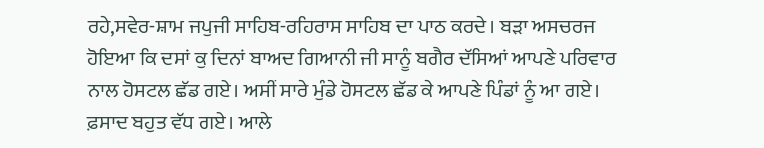ਰਹੇ,ਸਵੇਰ-ਸ਼ਾਮ ਜਪੁਜੀ ਸਾਹਿਬ-ਰਹਿਰਾਸ ਸਾਹਿਬ ਦਾ ਪਾਠ ਕਰਦੇ। ਬੜਾ ਅਸਚਰਜ ਹੋਇਆ ਕਿ ਦਸਾਂ ਕੁ ਦਿਨਾਂ ਬਾਅਦ ਗਿਆਨੀ ਜੀ ਸਾਨੂੰ ਬਗੈਰ ਦੱਸਿਆਂ ਆਪਣੇ ਪਰਿਵਾਰ ਨਾਲ ਹੋਸਟਲ ਛੱਡ ਗਏ। ਅਸੀਂ ਸਾਰੇ ਮੁੰਡੇ ਹੋਸਟਲ ਛੱਡ ਕੇ ਆਪਣੇ ਪਿੰਡਾਂ ਨੂੰ ਆ ਗਏ। ਫ਼ਸਾਦ ਬਹੁਤ ਵੱਧ ਗਏ। ਆਲੇ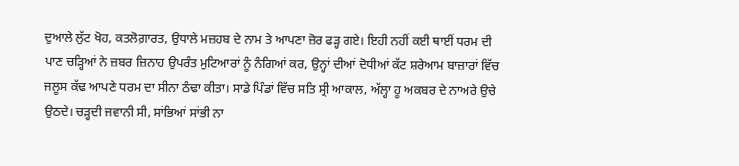ਦੁਆਲੇ ਲੁੱਟ ਖੋਹ, ਕਤਲੋਗ਼ਾਰਤ, ਉਧਾਲੇ ਮਜ਼ਹਬ ਦੇ ਨਾਮ ਤੇ ਆਪਣਾ ਜ਼ੋਰ ਫੜ੍ਹ ਗਏ। ਇਹੀ ਨਹੀਂ ਕਈ ਥਾਈਂ ਧਰਮ ਦੀ ਪਾਣ ਚੜ੍ਹਿਆਂ ਨੇ ਜ਼ਬਰ ਜ਼ਿਨਾਹ ਉਪਰੰਤ ਮੁਟਿਆਰਾਂ ਨੂੰ ਨੰਗਿਆਂ ਕਰ, ਉਨ੍ਹਾਂ ਦੀਆਂ ਦੋਧੀਆਂ ਕੱਟ ਸ਼ਰੇਆਮ ਬਾਜ਼ਾਰਾਂ ਵਿੱਚ ਜਲੂਸ ਕੱਢ ਆਪਣੇ ਧਰਮ ਦਾ ਸੀਨਾ ਠੰਢਾ ਕੀਤਾ। ਸਾਡੇ ਪਿੰਡਾਂ ਵਿੱਚ ਸਤਿ ਸ੍ਰੀ ਆਕਾਲ, ਅੱਲ੍ਹਾ ਹੂ ਅਕਬਰ ਦੇ ਨਾਅਰੇ ਉਚੇ ਉਠਦੇ। ਚੜ੍ਹਦੀ ਜਵਾਨੀ ਸੀ, ਸਾਂਭਿਆਂ ਸਾਂਭੀ ਨਾ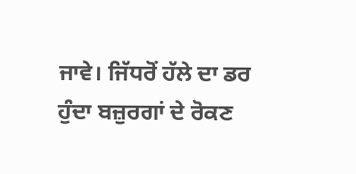ਜਾਵੇ। ਜਿੱਧਰੋਂ ਹੱਲੇ ਦਾ ਡਰ ਹੁੰਦਾ ਬਜ਼ੁਰਗਾਂ ਦੇ ਰੋਕਣ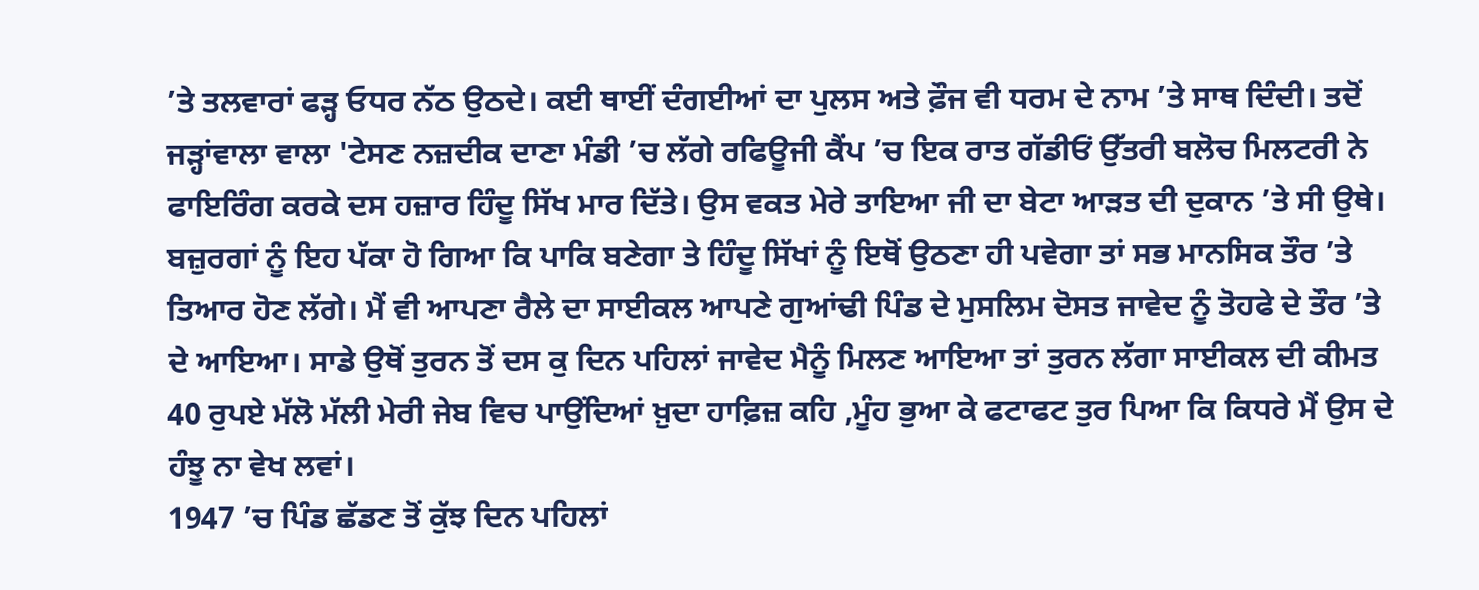’ਤੇ ਤਲਵਾਰਾਂ ਫੜ੍ਹ ਓਧਰ ਨੱਠ ਉਠਦੇ। ਕਈ ਥਾਈਂ ਦੰਗਈਆਂ ਦਾ ਪੁਲਸ ਅਤੇ ਫ਼ੌਜ ਵੀ ਧਰਮ ਦੇ ਨਾਮ ’ਤੇ ਸਾਥ ਦਿੰਦੀ। ਤਦੋਂ ਜੜ੍ਹਾਂਵਾਲਾ ਵਾਲਾ 'ਟੇਸਣ ਨਜ਼ਦੀਕ ਦਾਣਾ ਮੰਡੀ ’ਚ ਲੱਗੇ ਰਫਿਊਜੀ ਕੈਂਪ ’ਚ ਇਕ ਰਾਤ ਗੱਡੀਓਂ ਉੱਤਰੀ ਬਲੋਚ ਮਿਲਟਰੀ ਨੇ ਫਾਇਰਿੰਗ ਕਰਕੇ ਦਸ ਹਜ਼ਾਰ ਹਿੰਦੂ ਸਿੱਖ ਮਾਰ ਦਿੱਤੇ। ਉਸ ਵਕਤ ਮੇਰੇ ਤਾਇਆ ਜੀ ਦਾ ਬੇਟਾ ਆੜਤ ਦੀ ਦੁਕਾਨ ’ਤੇ ਸੀ ਉਥੇ। ਬਜ਼ੁਰਗਾਂ ਨੂੰ ਇਹ ਪੱਕਾ ਹੋ ਗਿਆ ਕਿ ਪਾਕਿ ਬਣੇਗਾ ਤੇ ਹਿੰਦੂ ਸਿੱਖਾਂ ਨੂੰ ਇਥੋਂ ਉਠਣਾ ਹੀ ਪਵੇਗਾ ਤਾਂ ਸਭ ਮਾਨਸਿਕ ਤੌਰ ’ਤੇ ਤਿਆਰ ਹੋਣ ਲੱਗੇ। ਮੈਂ ਵੀ ਆਪਣਾ ਰੈਲੇ ਦਾ ਸਾਈਕਲ ਆਪਣੇ ਗੁਆਂਢੀ ਪਿੰਡ ਦੇ ਮੁਸਲਿਮ ਦੋਸਤ ਜਾਵੇਦ ਨੂੰ ਤੋਹਫੇ ਦੇ ਤੌਰ ’ਤੇ ਦੇ ਆਇਆ। ਸਾਡੇ ਉਥੋਂ ਤੁਰਨ ਤੋਂ ਦਸ ਕੁ ਦਿਨ ਪਹਿਲਾਂ ਜਾਵੇਦ ਮੈਨੂੰ ਮਿਲਣ ਆਇਆ ਤਾਂ ਤੁਰਨ ਲੱਗਾ ਸਾਈਕਲ ਦੀ ਕੀਮਤ 40 ਰੁਪਏ ਮੱਲੋ ਮੱਲੀ ਮੇਰੀ ਜੇਬ ਵਿਚ ਪਾਉਂਦਿਆਂ ਖ਼ੁਦਾ ਹਾਫ਼ਿਜ਼ ਕਹਿ ,ਮੂੰਹ ਭੁਆ ਕੇ ਫਟਾਫਟ ਤੁਰ ਪਿਆ ਕਿ ਕਿਧਰੇ ਮੈਂ ਉਸ ਦੇ ਹੰਝੂ ਨਾ ਵੇਖ ਲਵਾਂ।
1947 ’ਚ ਪਿੰਡ ਛੱਡਣ ਤੋਂ ਕੁੱਝ ਦਿਨ ਪਹਿਲਾਂ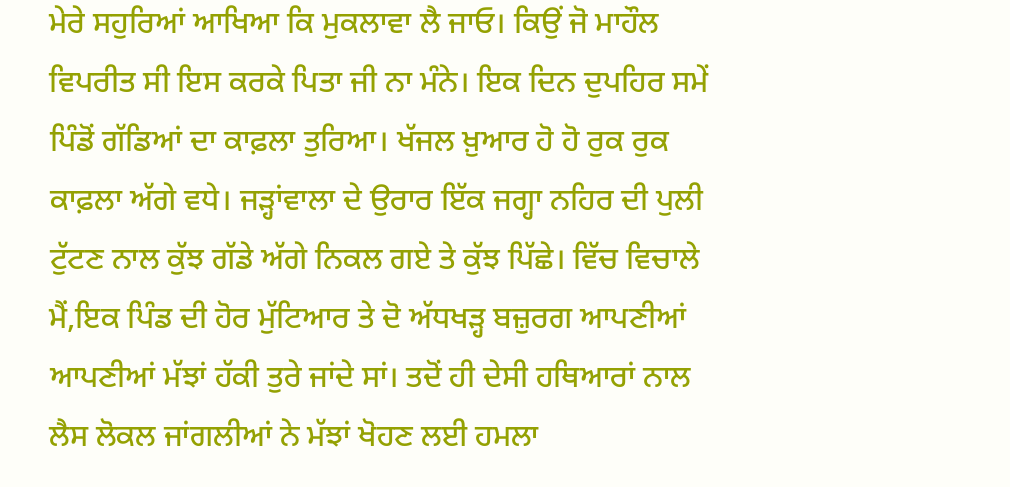ਮੇਰੇ ਸਹੁਰਿਆਂ ਆਖਿਆ ਕਿ ਮੁਕਲਾਵਾ ਲੈ ਜਾਓ। ਕਿਉਂ ਜੋ ਮਾਹੌਲ ਵਿਪਰੀਤ ਸੀ ਇਸ ਕਰਕੇ ਪਿਤਾ ਜੀ ਨਾ ਮੰਨੇ। ਇਕ ਦਿਨ ਦੁਪਹਿਰ ਸਮੇਂ ਪਿੰਡੋਂ ਗੱਡਿਆਂ ਦਾ ਕਾਫ਼ਲਾ ਤੁਰਿਆ। ਖੱਜਲ ਖ਼ੁਆਰ ਹੋ ਹੋ ਰੁਕ ਰੁਕ ਕਾਫ਼ਲਾ ਅੱਗੇ ਵਧੇ। ਜੜ੍ਹਾਂਵਾਲਾ ਦੇ ਉਰਾਰ ਇੱਕ ਜਗ੍ਹਾ ਨਹਿਰ ਦੀ ਪੁਲੀ ਟੁੱਟਣ ਨਾਲ ਕੁੱਝ ਗੱਡੇ ਅੱਗੇ ਨਿਕਲ ਗਏ ਤੇ ਕੁੱਝ ਪਿੱਛੇ। ਵਿੱਚ ਵਿਚਾਲੇ ਮੈਂ,ਇਕ ਪਿੰਡ ਦੀ ਹੋਰ ਮੁੱਟਿਆਰ ਤੇ ਦੋ ਅੱਧਖੜ੍ਹ ਬਜ਼ੁਰਗ ਆਪਣੀਆਂ ਆਪਣੀਆਂ ਮੱਝਾਂ ਹੱਕੀ ਤੁਰੇ ਜਾਂਦੇ ਸਾਂ। ਤਦੋਂ ਹੀ ਦੇਸੀ ਹਥਿਆਰਾਂ ਨਾਲ ਲੈਸ ਲੋਕਲ ਜਾਂਗਲੀਆਂ ਨੇ ਮੱਝਾਂ ਖੋਹਣ ਲਈ ਹਮਲਾ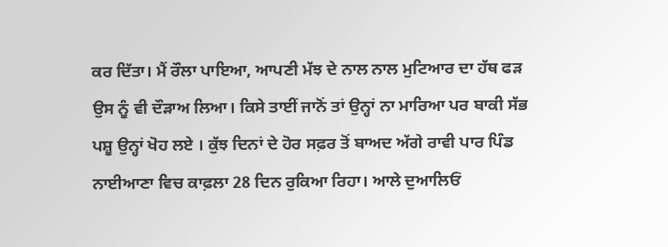ਕਰ ਦਿੱਤਾ। ਮੈਂ ਰੌਲਾ ਪਾਇਆ, ਆਪਣੀ ਮੱਝ ਦੇ ਨਾਲ ਨਾਲ ਮੁਟਿਆਰ ਦਾ ਹੱਥ ਫੜ ਉਸ ਨੂੰ ਵੀ ਦੌੜਾਅ ਲਿਆ। ਕਿਸੇ ਤਾਈਂ ਜਾਨੋਂ ਤਾਂ ਉਨ੍ਹਾਂ ਨਾ ਮਾਰਿਆ ਪਰ ਬਾਕੀ ਸੱਭ ਪਸ਼ੂ ਉਨ੍ਹਾਂ ਖੋਹ ਲਏ । ਕੁੱਝ ਦਿਨਾਂ ਦੇ ਹੋਰ ਸਫ਼ਰ ਤੋਂ ਬਾਅਦ ਅੱਗੇ ਰਾਵੀ ਪਾਰ ਪਿੰਡ ਨਾਈਆਣਾ ਵਿਚ ਕਾਫ਼ਲਾ 28 ਦਿਨ ਰੁਕਿਆ ਰਿਹਾ। ਆਲੇ ਦੁਆਲਿਓਂ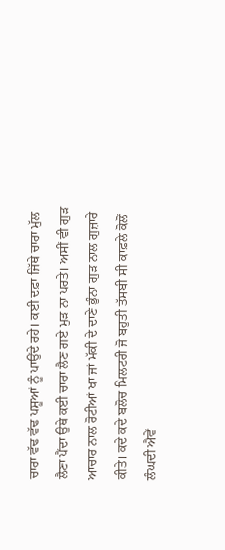ਚਾਰਾ ਵੱਢ ਵੱਢ ਪਸ਼ੂਆਂ ਨੂੰ ਪਾਉਂਦੇ ਰਹੇ। ਕਈ ਦਫ਼ਾ ਜਿੱਥੇ ਚਾਰਾ ਮੁੱਲ ਲੈਣਾ ਪੈਂਦਾ ਉਥੇ ਕਈ ਚਾਰਾ ਲੈਣ ਗਏ ਮੁੜ ਨਾ ਪਰਤੇ। ਅਸੀਂ ਵੀ ਗੁੜ ਆਚਾਰ ਨਾਲ ਰੋਟੀਆਂ ਖਾ ਜਾਂ ਮੱਕੀ ਦੇ ਦਾਣੇ ਭੁੰਨਾ ਗੁੜ ਨਾਲ ਗੁਜ਼ਾਰੇ ਕੀਤੇ। ਕਦੇ ਕਦੇ ਬਲੋਚ ਮਿਲਟਰੀ ਜੋ ਬਹੁਤੀ ਤੱਸਬੀ ਸੀ ਕਾਫ਼ਲੇ ਕੋਲੋਂ ਲੰਘਦੀ ਐਵੇਂ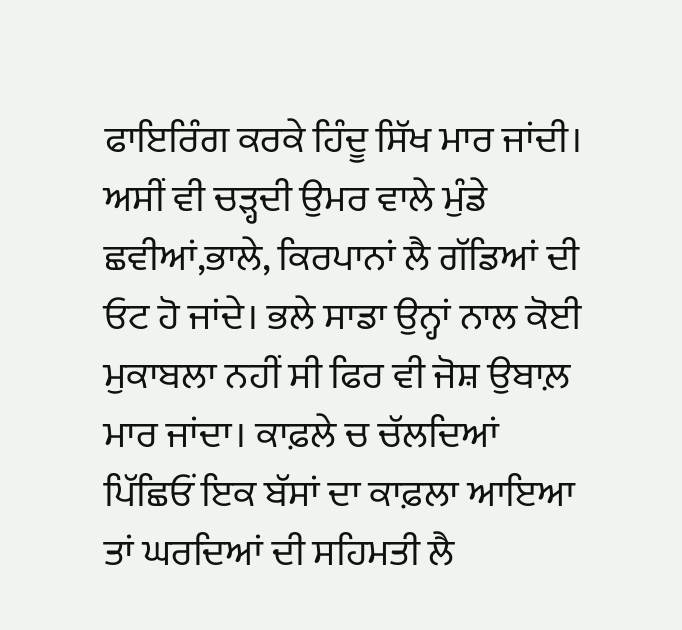ਫਾਇਰਿੰਗ ਕਰਕੇ ਹਿੰਦੂ ਸਿੱਖ ਮਾਰ ਜਾਂਦੀ। ਅਸੀਂ ਵੀ ਚੜ੍ਹਦੀ ਉਮਰ ਵਾਲੇ ਮੁੰਡੇ ਛਵੀਆਂ,ਭਾਲੇ, ਕਿਰਪਾਨਾਂ ਲੈ ਗੱਡਿਆਂ ਦੀ ਓਟ ਹੋ ਜਾਂਦੇ। ਭਲੇ ਸਾਡਾ ਉਨ੍ਹਾਂ ਨਾਲ ਕੋਈ ਮੁਕਾਬਲਾ ਨਹੀਂ ਸੀ ਫਿਰ ਵੀ ਜੋਸ਼ ਉਬਾਲ਼ ਮਾਰ ਜਾਂਦਾ। ਕਾਫ਼ਲੇ ਚ ਚੱਲਦਿਆਂ ਪਿੱਛਿਓਂ ਇਕ ਬੱਸਾਂ ਦਾ ਕਾਫ਼ਲਾ ਆਇਆ ਤਾਂ ਘਰਦਿਆਂ ਦੀ ਸਹਿਮਤੀ ਲੈ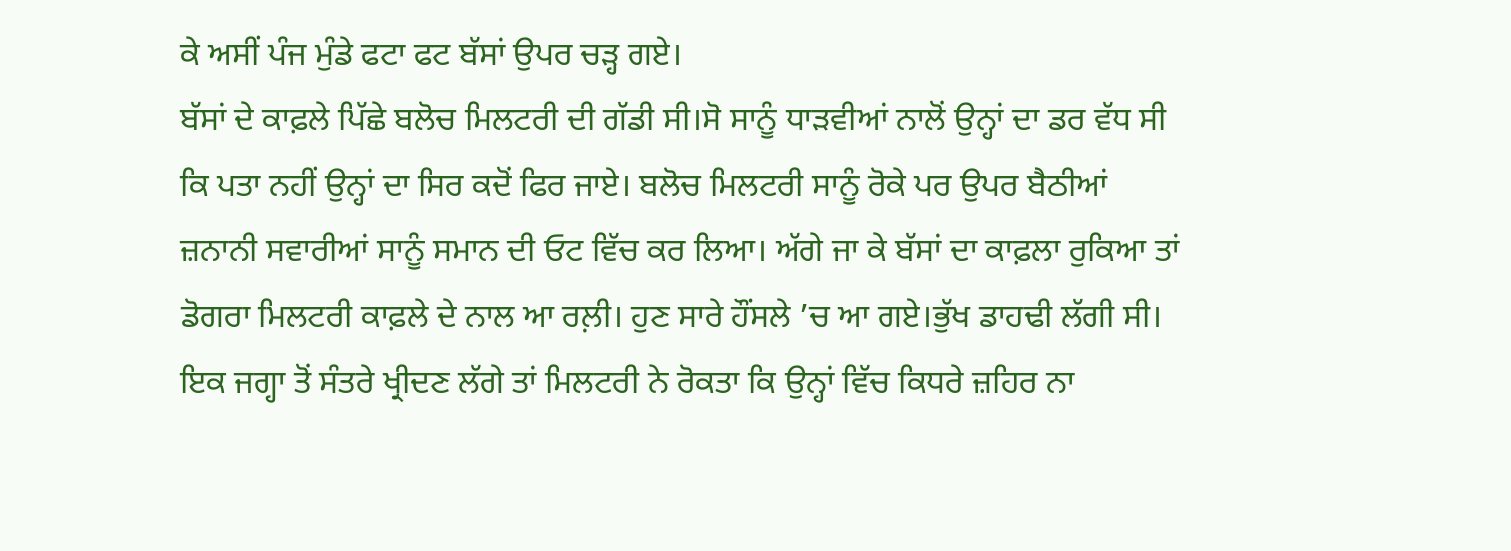ਕੇ ਅਸੀਂ ਪੰਜ ਮੁੰਡੇ ਫਟਾ ਫਟ ਬੱਸਾਂ ਉਪਰ ਚੜ੍ਹ ਗਏ।
ਬੱਸਾਂ ਦੇ ਕਾਫ਼ਲੇ ਪਿੱਛੇ ਬਲੋਚ ਮਿਲਟਰੀ ਦੀ ਗੱਡੀ ਸੀ।ਸੋ ਸਾਨੂੰ ਧਾੜਵੀਆਂ ਨਾਲੋਂ ਉਨ੍ਹਾਂ ਦਾ ਡਰ ਵੱਧ ਸੀ ਕਿ ਪਤਾ ਨਹੀਂ ਉਨ੍ਹਾਂ ਦਾ ਸਿਰ ਕਦੋਂ ਫਿਰ ਜਾਏ। ਬਲੋਚ ਮਿਲਟਰੀ ਸਾਨੂੰ ਰੋਕੇ ਪਰ ਉਪਰ ਬੈਠੀਆਂ ਜ਼ਨਾਨੀ ਸਵਾਰੀਆਂ ਸਾਨੂੰ ਸਮਾਨ ਦੀ ਓਟ ਵਿੱਚ ਕਰ ਲਿਆ। ਅੱਗੇ ਜਾ ਕੇ ਬੱਸਾਂ ਦਾ ਕਾਫ਼ਲਾ ਰੁਕਿਆ ਤਾਂ ਡੋਗਰਾ ਮਿਲਟਰੀ ਕਾਫ਼ਲੇ ਦੇ ਨਾਲ ਆ ਰਲ਼ੀ। ਹੁਣ ਸਾਰੇ ਹੌਂਸਲੇ ’ਚ ਆ ਗਏ।ਭੁੱਖ ਡਾਹਢੀ ਲੱਗੀ ਸੀ। ਇਕ ਜਗ੍ਹਾ ਤੋਂ ਸੰਤਰੇ ਖ੍ਰੀਦਣ ਲੱਗੇ ਤਾਂ ਮਿਲਟਰੀ ਨੇ ਰੋਕਤਾ ਕਿ ਉਨ੍ਹਾਂ ਵਿੱਚ ਕਿਧਰੇ ਜ਼ਹਿਰ ਨਾ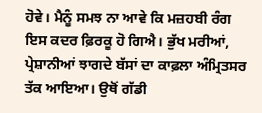ਹੋਵੇ। ਮੈਨੂੰ ਸਮਝ ਨਾ ਆਵੇ ਕਿ ਮਜ਼ਹਬੀ ਰੰਗ ਇਸ ਕਦਰ ਫ਼ਿਰਕੂ ਹੋ ਗਿਐ। ਭੁੱਖ ਮਰੀਆਂ, ਪ੍ਰੇਸ਼ਾਨੀਆਂ ਝਾਗਦੇ ਬੱਸਾਂ ਦਾ ਕਾਫ਼ਲਾ ਅੰਮ੍ਰਿਤਸਰ ਤੱਕ ਆਇਆ। ਉਥੋਂ ਗੱਡੀ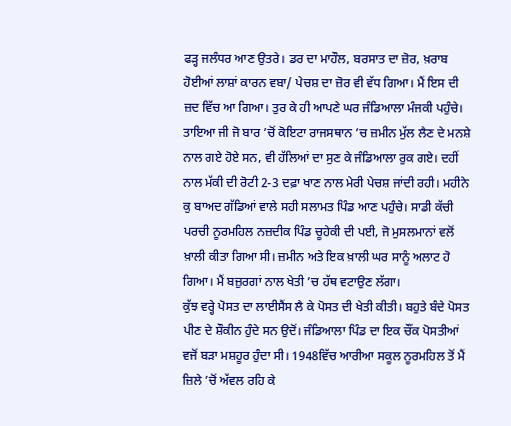ਫੜ੍ਹ ਜਲੰਧਰ ਆਣ ਉਤਰੇ। ਡਰ ਦਾ ਮਾਹੌਲ, ਬਰਸਾਤ ਦਾ ਜ਼ੋਰ, ਖ਼ਰਾਬ ਹੋਈਆਂ ਲਾਸ਼ਾਂ ਕਾਰਨ ਵਬਾ/ ਪੇਚਸ਼ ਦਾ ਜ਼ੋਰ ਵੀ ਵੱਧ ਗਿਆ। ਮੈਂ ਇਸ ਦੀ ਜ਼ਦ ਵਿੱਚ ਆ ਗਿਆ। ਤੁਰ ਕੇ ਹੀ ਆਪਣੇ ਘਰ ਜੰਡਿਆਲਾ ਮੰਜਕੀ ਪਹੁੰਚੇ। ਤਾਇਆ ਜੀ ਜੋ ਬਾਰ ’ਚੋਂ ਕੋਇਟਾ ਰਾਜਸਥਾਨ ’ਚ ਜ਼ਮੀਨ ਮੁੱਲ ਲੈਣ ਦੇ ਮਨਸ਼ੇ ਨਾਲ ਗਏ ਹੋਏ ਸਨ, ਵੀ ਹੱਲਿਆਂ ਦਾ ਸੁਣ ਕੇ ਜੰਡਿਆਲਾ ਰੁਕ ਗਏ। ਦਹੀਂ ਨਾਲ ਮੱਕੀ ਦੀ ਰੋਟੀ 2-3 ਦਫ਼ਾ ਖਾਣ ਨਾਲ ਮੇਰੀ ਪੇਚਸ਼ ਜਾਂਦੀ ਰਹੀ। ਮਹੀਨੇ ਕੁ ਬਾਅਦ ਗੱਡਿਆਂ ਵਾਲੇ ਸਹੀ ਸਲਾਮਤ ਪਿੰਡ ਆਣ ਪਹੁੰਚੇ। ਸਾਡੀ ਕੱਚੀ ਪਰਚੀ ਨੂਰਮਹਿਲ ਨਜ਼ਦੀਕ ਪਿੰਡ ਚੂਹੇਕੀ ਦੀ ਪਈ, ਜੋ ਮੁਸਲਮਾਨਾਂ ਵਲੋਂ ਖ਼ਾਲੀ ਕੀਤਾ ਗਿਆ ਸੀ। ਜ਼ਮੀਨ ਅਤੇ ਇਕ ਖ਼ਾਲੀ ਘਰ ਸਾਨੂੰ ਅਲਾਟ ਹੋ ਗਿਆ। ਮੈਂ ਬਜ਼ੁਰਗਾਂ ਨਾਲ ਖੇਤੀ ’ਚ ਹੱਥ ਵਟਾਉਣ ਲੱਗਾ।
ਕੁੱਝ ਵਰ੍ਹੇ ਪੋਸਤ ਦਾ ਲਾਈਸੈਂਸ ਲੈ ਕੇ ਪੋਸਤ ਦੀ ਖੇਤੀ ਕੀਤੀ। ਬਹੁਤੇ ਬੰਦੇ ਪੋਸਤ ਪੀਣ ਦੇ ਸ਼ੌਕੀਨ ਹੁੰਦੇ ਸਨ ਉਦੋਂ। ਜੰਡਿਆਲਾ ਪਿੰਡ ਦਾ ਇਕ ਚੌਂਕ ਪੋਸਤੀਆਂ ਵਜੋਂ ਬੜਾ ਮਸ਼ਹੂਰ ਹੁੰਦਾ ਸੀ। 1948ਵਿੱਚ ਆਰੀਆ ਸਕੂਲ ਨੂਰਮਹਿਲ ਤੋਂ ਮੈਂ ਜ਼ਿਲੇ ’ਚੋਂ ਅੱਵਲ ਰਹਿ ਕੇ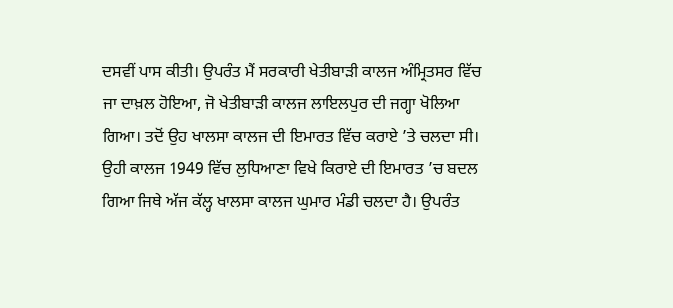ਦਸਵੀਂ ਪਾਸ ਕੀਤੀ। ਉਪਰੰਤ ਮੈਂ ਸਰਕਾਰੀ ਖੇਤੀਬਾੜੀ ਕਾਲਜ ਅੰਮ੍ਰਿਤਸਰ ਵਿੱਚ ਜਾ ਦਾਖ਼ਲ ਹੋਇਆ, ਜੋ ਖੇਤੀਬਾੜੀ ਕਾਲਜ ਲਾਇਲਪੁਰ ਦੀ ਜਗ੍ਹਾ ਖੋਲਿਆ ਗਿਆ। ਤਦੋਂ ਉਹ ਖਾਲਸਾ ਕਾਲਜ ਦੀ ਇਮਾਰਤ ਵਿੱਚ ਕਰਾਏ ’ਤੇ ਚਲਦਾ ਸੀ। ਉਹੀ ਕਾਲਜ 1949 ਵਿੱਚ ਲੁਧਿਆਣਾ ਵਿਖੇ ਕਿਰਾਏ ਦੀ ਇਮਾਰਤ ’ਚ ਬਦਲ ਗਿਆ ਜਿਥੇ ਅੱਜ ਕੱਲ੍ਹ ਖਾਲਸਾ ਕਾਲਜ ਘੁਮਾਰ ਮੰਡੀ ਚਲਦਾ ਹੈ। ਉਪਰੰਤ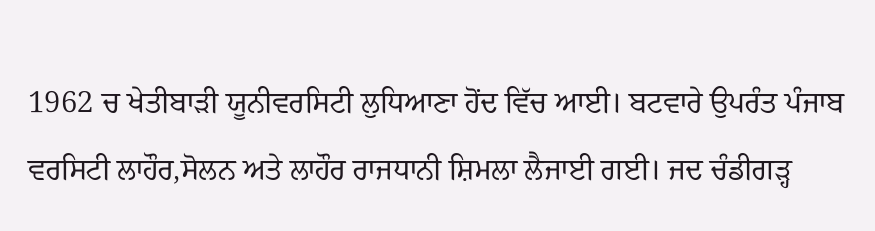1962 ਚ ਖੇਤੀਬਾੜੀ ਯੂਨੀਵਰਸਿਟੀ ਲੁਧਿਆਣਾ ਹੋਂਦ ਵਿੱਚ ਆਈ। ਬਟਵਾਰੇ ਉਪਰੰਤ ਪੰਜਾਬ ਵਰਸਿਟੀ ਲਾਹੌਰ,ਸੋਲਨ ਅਤੇ ਲਾਹੌਰ ਰਾਜਧਾਨੀ ਸ਼ਿਮਲਾ ਲੈਜਾਈ ਗਈ। ਜਦ ਚੰਡੀਗੜ੍ਹ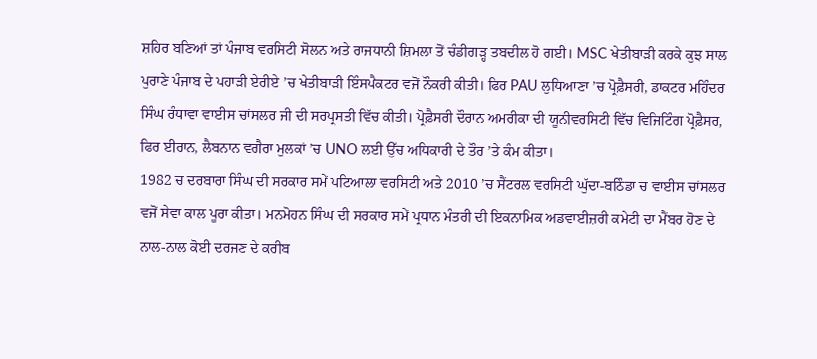ਸ਼ਹਿਰ ਬਣਿਆਂ ਤਾਂ ਪੰਜਾਬ ਵਰਸਿਟੀ ਸੋਲਨ ਅਤੇ ਰਾਜਧਾਨੀ ਸ਼ਿਮਲਾ ਤੋਂ ਚੰਡੀਗੜ੍ਹ ਤਬਦੀਲ ਹੋ ਗਈ। MSC ਖੇਤੀਬਾੜੀ ਕਰਕੇ ਕੁਝ ਸਾਲ ਪੁਰਾਣੇ ਪੰਜਾਬ ਦੇ ਪਹਾੜੀ ਏਰੀਏ ’ਚ ਖੇਤੀਬਾੜੀ ਇੰਸਪੈਕਟਰ ਵਜੋਂ ਨੌਕਰੀ ਕੀਤੀ। ਫਿਰ PAU ਲੁਧਿਆਣਾ ’ਚ ਪ੍ਰੋਫ਼ੈਸਰੀ, ਡਾਕਟਰ ਮਹਿੰਦਰ ਸਿੰਘ ਰੰਧਾਵਾ ਵਾਈਸ ਚਾਂਸਲਰ ਜੀ ਦੀ ਸਰਪ੍ਰਸਤੀ ਵਿੱਚ ਕੀਤੀ। ਪ੍ਰੋਫ਼ੈਸਰੀ ਦੌਰਾਨ ਅਮਰੀਕਾ ਦੀ ਯੂਨੀਵਰਸਿਟੀ ਵਿੱਚ ਵਿਜਿਟਿੰਗ ਪ੍ਰੋਫ਼ੈਸਰ, ਫਿਰ ਈਰਾਨ, ਲੈਬਨਾਨ ਵਗੈਰਾ ਮੁਲਕਾਂ ’ਚ UNO ਲਈ ਉੱਚ ਅਧਿਕਾਰੀ ਦੇ ਤੌਰ ’ਤੇ ਕੰਮ ਕੀਤਾ।
1982 ਚ ਦਰਬਾਰਾ ਸਿੰਘ ਦੀ ਸਰਕਾਰ ਸਮੇਂ ਪਟਿਆਲਾ ਵਰਸਿਟੀ ਅਤੇ 2010 ’ਚ ਸੈਂਟਰਲ ਵਰਸਿਟੀ ਘੁੱਦਾ-ਬਠਿੰਡਾ ਚ ਵਾਈਸ ਚਾਂਸਲਰ ਵਜੋਂ ਸੇਵਾ ਕਾਲ ਪੂਰਾ ਕੀਤਾ। ਮਨਮੋਹਨ ਸਿੰਘ ਦੀ ਸਰਕਾਰ ਸਮੇਂ ਪ੍ਰਧਾਨ ਮੰਤਰੀ ਦੀ ਇਕਨਾਮਿਕ ਅਡਵਾਈਜ਼ਰੀ ਕਮੇਟੀ ਦਾ ਮੈਂਬਰ ਹੋਣ ਦੇ ਨਾਲ-ਨਾਲ ਕੋਈ ਦਰਜਣ ਦੇ ਕਰੀਬ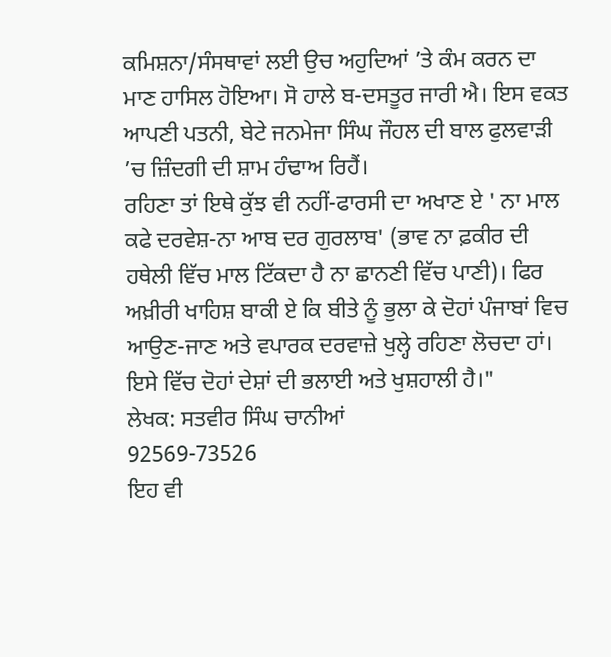ਕਮਿਸ਼ਨਾ/ਸੰਸਥਾਵਾਂ ਲਈ ਉਚ ਅਹੁਦਿਆਂ ’ਤੇ ਕੰਮ ਕਰਨ ਦਾ ਮਾਣ ਹਾਸਿਲ ਹੋਇਆ। ਸੋ ਹਾਲੇ ਬ-ਦਸਤੂਰ ਜਾਰੀ ਐ। ਇਸ ਵਕਤ ਆਪਣੀ ਪਤਨੀ, ਬੇਟੇ ਜਨਮੇਜਾ ਸਿੰਘ ਜੌਹਲ ਦੀ ਬਾਲ ਫੁਲਵਾੜੀ ’ਚ ਜ਼ਿੰਦਗੀ ਦੀ ਸ਼ਾਮ ਹੰਢਾਅ ਰਿਹੈਂ।
ਰਹਿਣਾ ਤਾਂ ਇਥੇ ਕੁੱਝ ਵੀ ਨਹੀਂ-ਫਾਰਸੀ ਦਾ ਅਖਾਣ ਏ ' ਨਾ ਮਾਲ ਕਫੇ ਦਰਵੇਸ਼-ਨਾ ਆਬ ਦਰ ਗੁਰਲਾਬ' (ਭਾਵ ਨਾ ਫ਼ਕੀਰ ਦੀ ਹਥੇਲੀ ਵਿੱਚ ਮਾਲ ਟਿੱਕਦਾ ਹੈ ਨਾ ਛਾਨਣੀ ਵਿੱਚ ਪਾਣੀ)। ਫਿਰ ਅਖ਼ੀਰੀ ਖਾਹਿਸ਼ ਬਾਕੀ ਏ ਕਿ ਬੀਤੇ ਨੂੰ ਭੁਲਾ ਕੇ ਦੋਹਾਂ ਪੰਜਾਬਾਂ ਵਿਚ ਆਉਣ-ਜਾਣ ਅਤੇ ਵਪਾਰਕ ਦਰਵਾਜ਼ੇ ਖੁਲ੍ਹੇ ਰਹਿਣਾ ਲੋਚਦਾ ਹਾਂ। ਇਸੇ ਵਿੱਚ ਦੋਹਾਂ ਦੇਸ਼ਾਂ ਦੀ ਭਲਾਈ ਅਤੇ ਖੁਸ਼ਹਾਲੀ ਹੈ।"
ਲੇਖਕ: ਸਤਵੀਰ ਸਿੰਘ ਚਾਨੀਆਂ
92569-73526
ਇਹ ਵੀ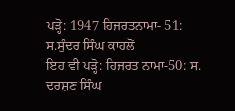ਪੜ੍ਹੋ: 1947 ਹਿਜਰਤਨਾਮਾ- 51: ਸ.ਸੁੰਦਰ ਸਿੰਘ ਕਾਹਲੋਂ
ਇਹ ਵੀ ਪੜ੍ਹੋ: ਹਿਜਰਤ ਨਾਮਾ-50: ਸ. ਦਰਸ਼ਣ ਸਿੰਘ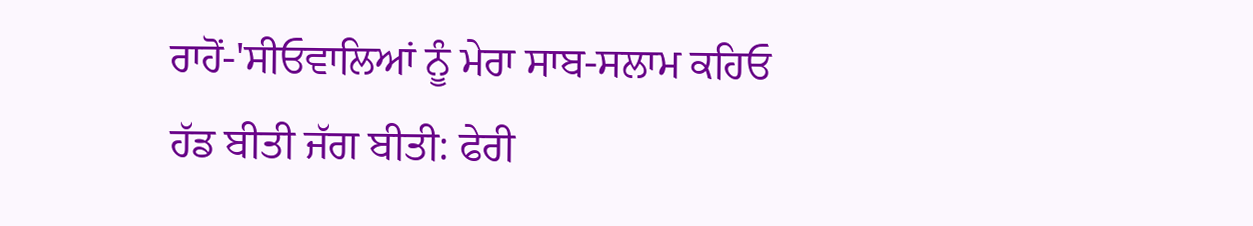ਰਾਹੋਂ-'ਸੀਓਵਾਲਿਆਂ ਨੂੰ ਮੇਰਾ ਸਾਬ-ਸਲਾਮ ਕਹਿਓ
ਹੱਡ ਬੀਤੀ ਜੱਗ ਬੀਤੀ: ਫੇਰੀ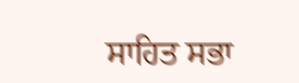ਸਾਹਿਤ ਸਭਾ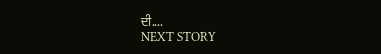ਦੀ....
NEXT STORY